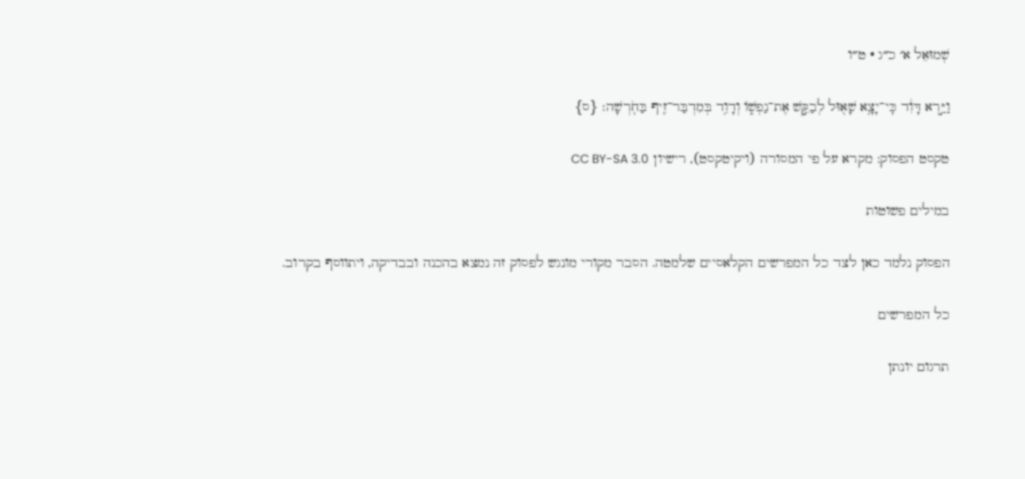שְׁמוּאֵל א׳ כ״ג · ט״ו

וַיַּ֣רְא דָּוִ֔ד כִּֽי־יָצָ֥א שָׁא֖וּל לְבַקֵּ֣שׁ אֶת־נַפְשׁ֑וֹ וְדָוִ֥ד בְּמִדְבַּר־זִ֖יף בַּחֹֽרְשָׁה׃ {ס}

טקסט הפסוק: מקרא על פי המסורה (ויקיטקסט), רישיון CC BY-SA 3.0

במילים פשוטות

הפסוק נלמד כאן לצד כל המפרשים הקלאסיים שלמטה. הסבר מקורי מונגש לפסוק זה נמצא בהכנה ובבדיקה, ויתווסף בקרוב.

כל המפרשים

תרגום יונתן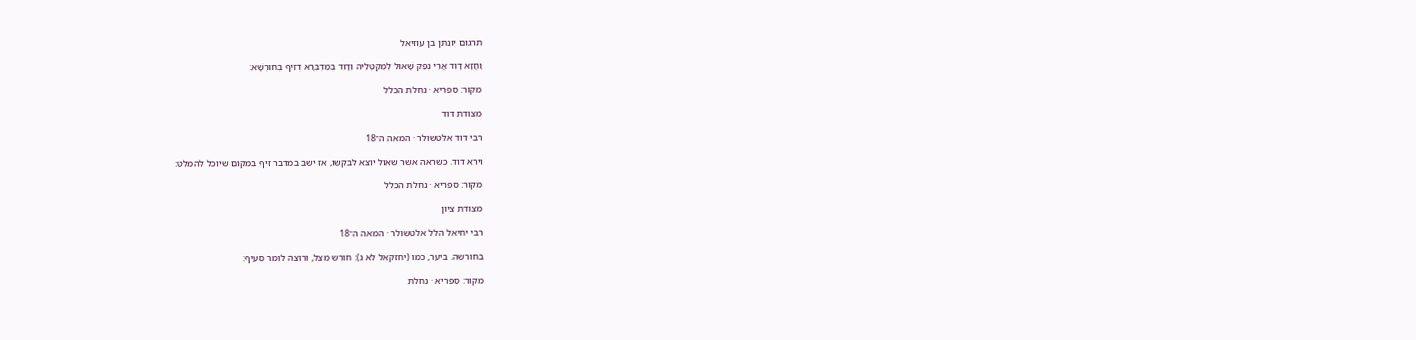תרגום יונתן בן עוזיאל

וַחֲזָא דָוִד אֲרֵי נְפַק שָׁאוּל לְמִקְטְלֵיהּ וְדָוִד בְּמַדְבְּרָא דְזִיף בְּחוּרְשָׁא:

מקור: ספריא · נחלת הכלל

מצודת דוד

רבי דוד אלטשולר · המאה ה־18

וירא דוד. כשראה אשר שאול יוצא לבקשו, אז ישב במדבר זיף במקום שיוכל להמלט:

מקור: ספריא · נחלת הכלל

מצודת ציון

רבי יחיאל הלל אלטשולר · המאה ה־18

בחורשה. ביער, כמו (יחזקאל לא ג): חורש מצל, ורוצה לומר סעיף:

מקור: ספריא · נחלת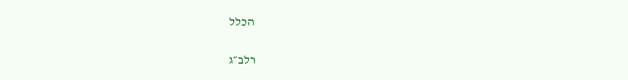הכלל

רלב״ג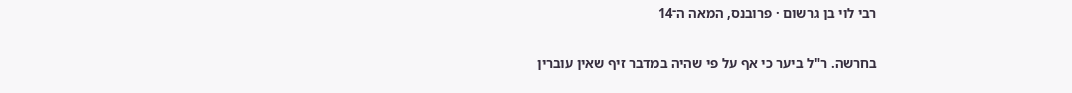רבי לוי בן גרשום · פרובנס, המאה ה־14

בחרשה. ר"ל ביער כי אף על פי שהיה במדבר זיף שאין עוברין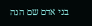בני אדם שם הנה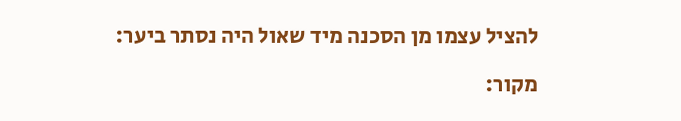להציל עצמו מן הסכנה מיד שאול היה נסתר ביער:

מקור: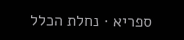ספריא · נחלת הכלל